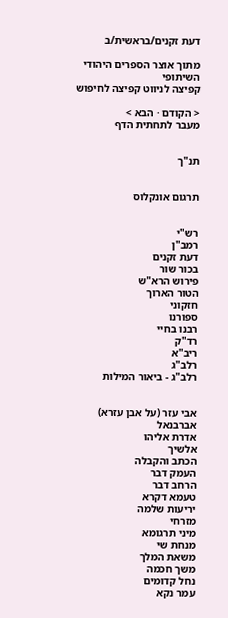דעת זקנים/בראשית/ב

מתוך אוצר הספרים היהודי השיתופי
קפיצה לניווט קפיצה לחיפוש

< הקודם · הבא >
מעבר לתחתית הדף


תנ"ך


תרגום אונקלוס


רש"י
רמב"ן
דעת זקנים
בכור שור
פירוש הרא"ש
הטור הארוך
חזקוני
ספורנו
רבנו בחיי
רד"ק
ריב"א
רלב"ג
רלב"ג - ביאור המילות


אבי עזר (על אבן עזרא)
אברבנאל
אדרת אליהו
אלשיך
הכתב והקבלה
העמק דבר
הרחב דבר
טעמא דקרא
יריעות שלמה
מזרחי
מיני תרגומא
מנחת שי
משאת המלך
משך חכמה
נחל קדומים
עמר נקא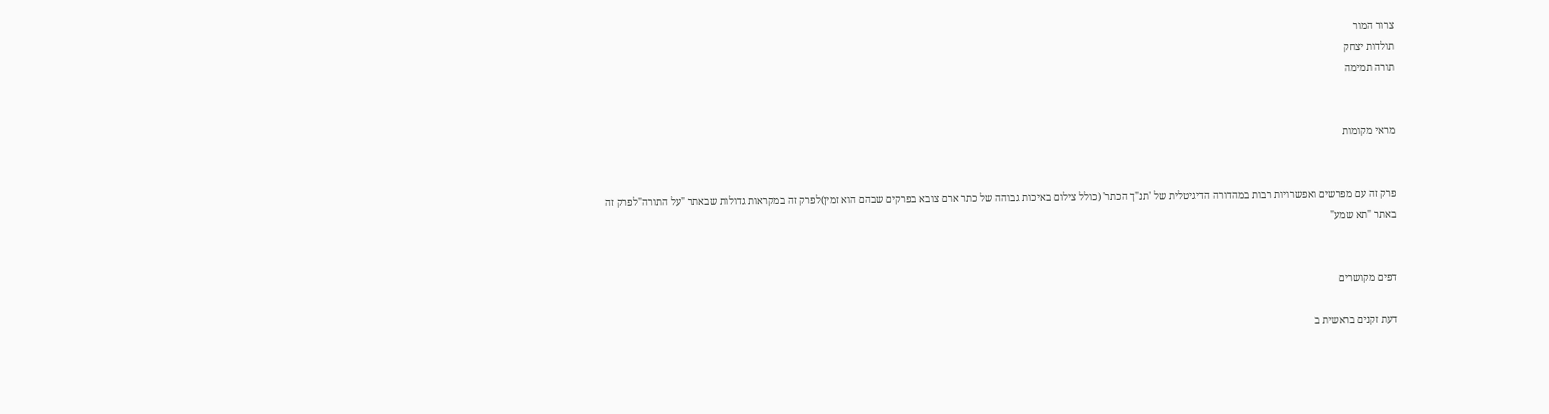צרור המור
תולדות יצחק
תורה תמימה


מראי מקומות


פרק זה עם מפרשים ואפשרויות רבות במהדורה הדיגיטלית של 'תנ"ך הכתר' (כולל צילום באיכות גבוהה של כתר ארם צובא בפרקים שבהם הוא זמין)לפרק זה במקראות גדולות שבאתר "על התורה"לפרק זה באתר "תא שמע"


דפים מקושרים

דעת זקנים בראשית ב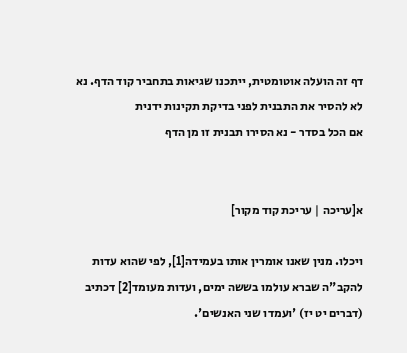דף זה הועלה אוטומטית, ייתכנו שגיאות בתחביר קוד הדף. נא לא להסיר את התבנית לפני בדיקת תקינות ידנית
אם הכל בסדר - נא הסירו תבנית זו מן הדף


א[עריכה | עריכת קוד מקור]

ויכלו. מנין שאנו אומרין אותו בעמידה[1], לפי שהוא עדות להקב"ה שברא עולמו בששה ימים, ועדות מעומד[2] דכתיב (דברים יט יז) 'ועמדו שני האנשים'.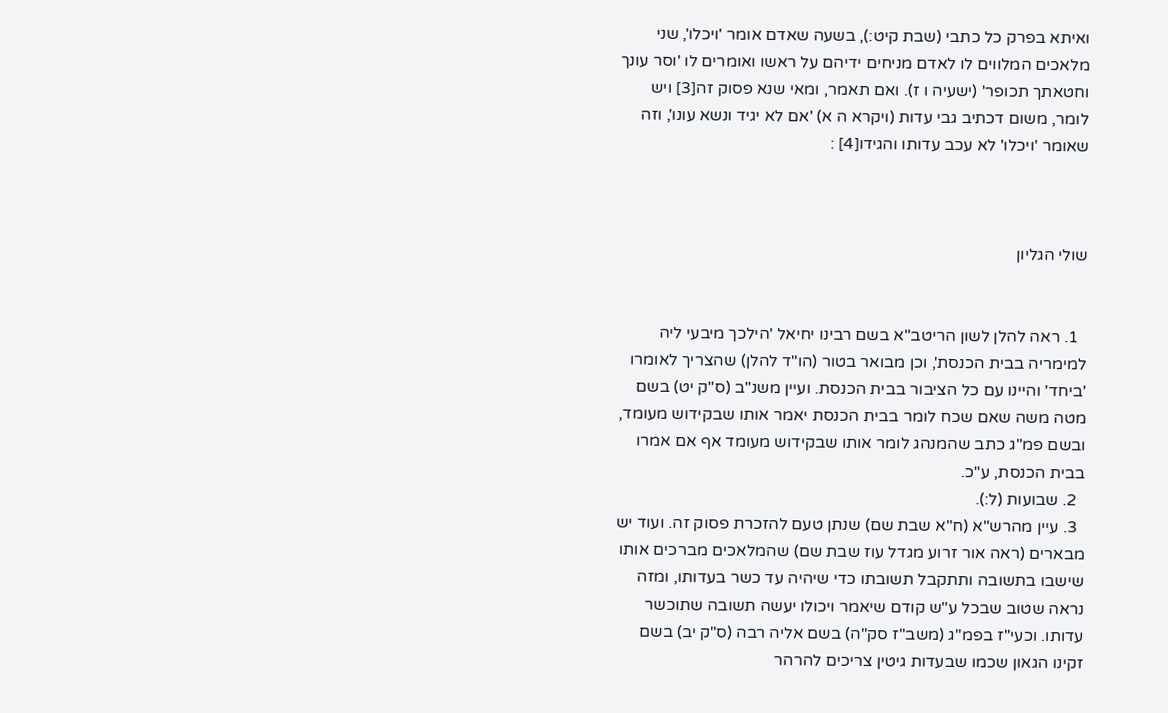ואיתא בפרק כל כתבי (שבת קיט:), בשעה שאדם אומר 'ויכלו', שני מלאכים המלווים לו לאדם מניחים ידיהם על ראשו ואומרים לו 'וסר עונך וחטאתך תכופר' (ישעיה ו ז). ואם תאמר, ומאי שנא פסוק זה[3] ויש לומר, משום דכתיב גבי עדות (ויקרא ה א) 'אם לא יגיד ונשא עונו', וזה שאומר 'ויכלו' לא עכב עדותו והגידו[4] :



שולי הגליון


  1. ראה להלן לשון הריטב"א בשם רבינו יחיאל 'הילכך מיבעי ליה למימריה בבית הכנסת', וכן מבואר בטור (הו"ד להלן) שהצריך לאומרו 'ביחד' והיינו עם כל הציבור בבית הכנסת. ועיין משנ"ב (ס"ק יט) בשם מטה משה שאם שכח לומר בבית הכנסת יאמר אותו שבקידוש מעומד, ובשם פמ"ג כתב שהמנהג לומר אותו שבקידוש מעומד אף אם אמרו בבית הכנסת, ע"כ.
  2. שבועות (ל:).
  3. עיין מהרש"א (ח"א שבת שם) שנתן טעם להזכרת פסוק זה. ועוד יש מבארים (ראה אור זרוע מגדל עוז שבת שם) שהמלאכים מברכים אותו שישבו בתשובה ותתקבל תשובתו כדי שיהיה עד כשר בעדותו, ומזה נראה שטוב שבכל ע"ש קודם שיאמר ויכולו יעשה תשובה שתוכשר עדותו. וכעי"ז בפמ"ג (משב"ז סק"ה) בשם אליה רבה (ס"ק יב) בשם זקינו הגאון שכמו שבעדות גיטין צריכים להרהר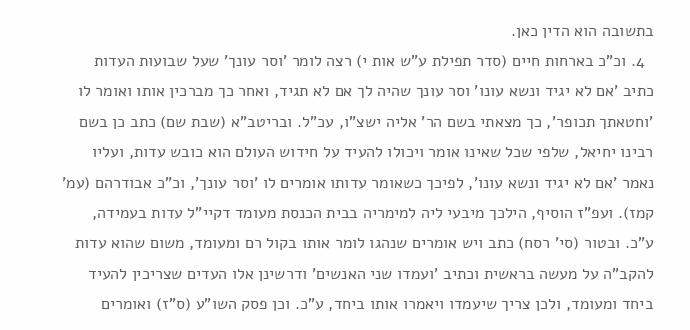בתשובה הוא הדין כאן.
  4. וכ"כ בארחות חיים (סדר תפילת ע"ש אות י) רצה לומר 'וסר עונך' שעל שבועות העדות כתיב 'אם לא יגיד ונשא עונו' וסר עונך שהיה לך אם לא תגיד, ואחר כך מברכין אותו ואומר לו 'וחטאתך תכופר', כך מצאתי בשם הר' אליה ישצ"ו, עכ"ל. ובריטב"א (שבת שם) כתב כן בשם רבינו יחיאל, שלפי שכל שאינו אומר ויכולו להעיד על חידוש העולם הוא כובש עדות, ועליו נאמר 'אם לא יגיד ונשא עונו', לפיכך כשאומר עדותו אומרים לו 'וסר עונך', וכ"כ אבודרהם (עמ' קמז). ועפ"ז הוסיף, הילכך מיבעי ליה למימריה בבית הכנסת מעומד דקיי"ל עדות בעמידה, ע"כ. ובטור (סי' רסח) כתב ויש אומרים שנהגו לומר אותו בקול רם ומעומד, משום שהוא עדות להקב"ה על מעשה בראשית וכתיב 'ועמדו שני האנשים' ודרשינן אלו העדים שצריכין להעיד ביחד ומעומד, ולכן צריך שיעמדו ויאמרו אותו ביחד, ע"כ. וכן פסק השו"ע (ס"ז) ואומרים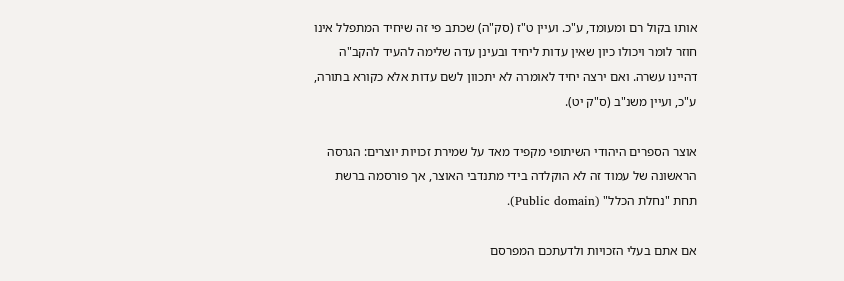אותו בקול רם ומעומד, ע"כ. ועיין ט"ז (סק"ה) שכתב פי זה שיחיד המתפלל אינו חוזר לומר ויכולו כיון שאין עדות ליחיד ובעינן עדה שלימה להעיד להקב"ה דהיינו עשרה. ואם ירצה יחיד לאומרה לא יתכוון לשם עדות אלא כקורא בתורה, ע"כ, ועיין משנ"ב (ס"ק יט).

אוצר הספרים היהודי השיתופי מקפיד מאד על שמירת זכויות יוצרים: הגרסה הראשונה של עמוד זה לא הוקלדה בידי מתנדבי האוצר, אך פורסמה ברשת תחת "נחלת הכלל" (Public domain).

אם אתם בעלי הזכויות ולדעתכם המפרסם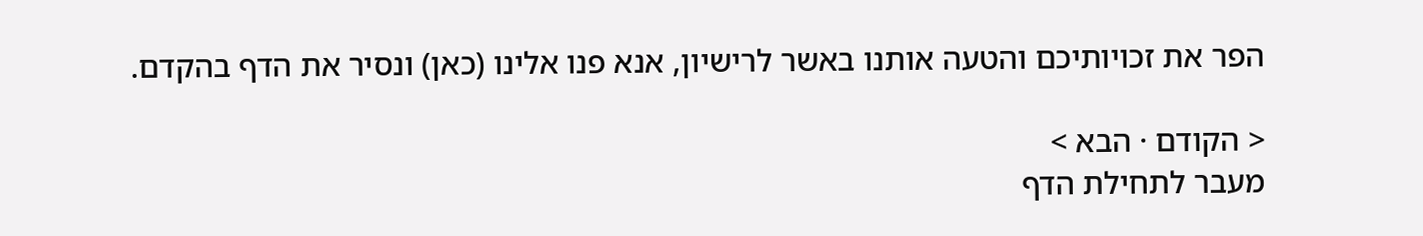הפר את זכויותיכם והטעה אותנו באשר לרישיון, אנא פנו אלינו (כאן) ונסיר את הדף בהקדם.

< הקודם · הבא >
מעבר לתחילת הדף